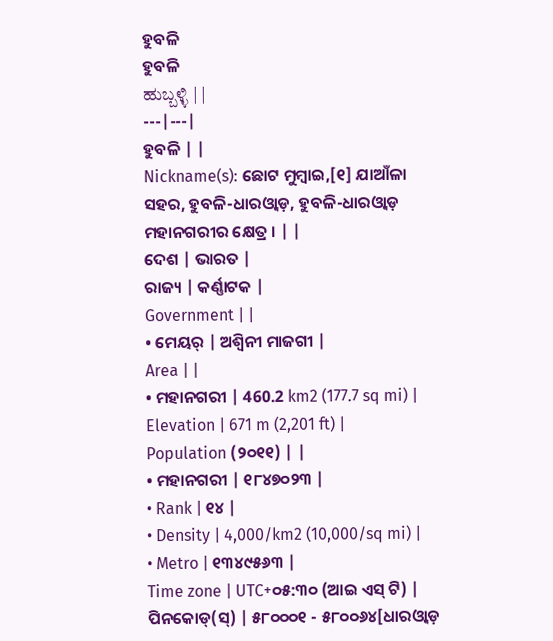ହୁବଳି
ହୁବଳି
ಹುಬ್ಬಳ್ಳಿ | |
---|---|
ହୁବଳି | |
Nickname(s): ଛୋଟ ମୁମ୍ବାଇ,[୧] ଯାଆଁଳା ସହର, ହୁବଳି-ଧାରଓ୍ବାଡ଼, ହୁବଳି-ଧାରଓ୍ବାଡ଼ ମହାନଗରୀର କ୍ଷେତ୍ର । | |
ଦେଶ | ଭାରତ |
ରାଜ୍ୟ | କର୍ଣ୍ଣାଟକ |
Government | |
• ମେୟର୍ | ଅଶ୍ୱିନୀ ମାଜଗୀ |
Area | |
• ମହାନଗରୀ | 460.2 km2 (177.7 sq mi) |
Elevation | 671 m (2,201 ft) |
Population (୨୦୧୧) | |
• ମହାନଗରୀ | ୧୮୪୭୦୨୩ |
• Rank | ୧୪ |
• Density | 4,000/km2 (10,000/sq mi) |
• Metro | ୧୩୪୯୫୬୩ |
Time zone | UTC+୦୫:୩୦ (ଆଇ ଏସ୍ ଟି) |
ପିନକୋଡ୍(ସ୍) | ୫୮୦୦୦୧ - ୫୮୦୦୬୪[ଧାରଓ୍ବାଡ଼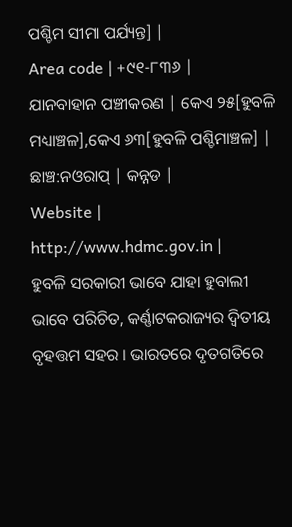ପଶ୍ଚିମ ସୀମା ପର୍ଯ୍ୟନ୍ତ] |
Area code | +୯୧-୮୩୬ |
ଯାନବାହାନ ପଞ୍ଚୀକରଣ | କେଏ ୨୫[ହୁବଳି ମଧ୍ୟାଞ୍ଚଳ],କେଏ ୬୩[ହୁବଳି ପଶ୍ଚିମାଞ୍ଚଳ] |
ଛାଞ୍ଚ:ନଓରାପ୍ | କନ୍ନଡ |
Website | http://www.hdmc.gov.in |
ହୁବଳି ସରକାରୀ ଭାବେ ଯାହା ହୁବାଲୀ ଭାବେ ପରିଚିତ, କର୍ଣ୍ଣାଟକରାଜ୍ୟର ଦ୍ୱିତୀୟ ବୃହତ୍ତମ ସହର । ଭାରତରେ ଦୃତଗତିରେ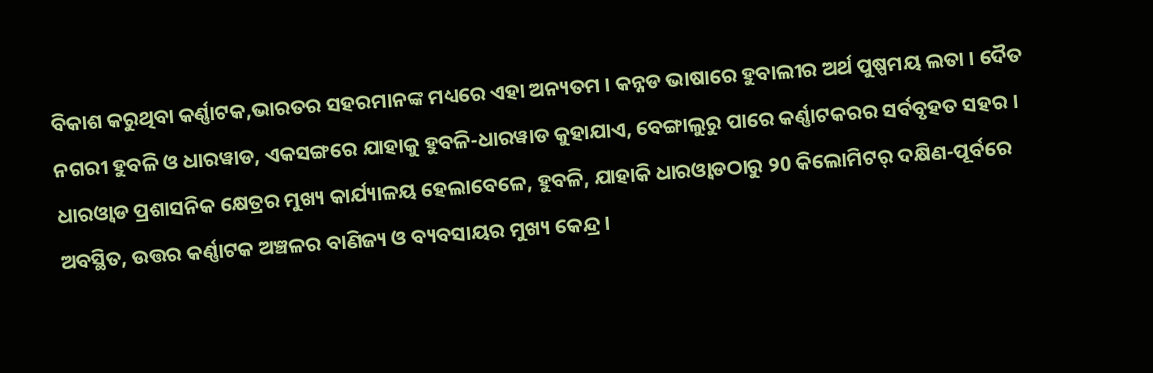ବିକାଶ କରୁଥିବା କର୍ଣ୍ଣାଟକ,ଭାରତର ସହରମାନଙ୍କ ମଧ୍ୟରେ ଏହା ଅନ୍ୟତମ । କନ୍ନଡ ଭାଷାରେ ହୁବାଲୀର ଅର୍ଥ ପୁଷ୍ପମୟ ଲତା । ଦୈତ ନଗରୀ ହୁବଳି ଓ ଧାରୱାଡ, ଏକସଙ୍ଗରେ ଯାହାକୁ ହୁବଳି-ଧାରୱାଡ କୁହାଯାଏ, ବେଙ୍ଗାଲୁରୁ ପାରେ କର୍ଣ୍ଣାଟକରର ସର୍ବବୃହତ ସହର । ଧାରଓ୍ବାଡ ପ୍ରଶାସନିକ କ୍ଷେତ୍ରର ମୁଖ୍ୟ କାର୍ଯ୍ୟାଳୟ ହେଲାବେଳେ, ହୁବଳି, ଯାହାକି ଧାରଓ୍ବାଡଠାରୁ ୨0 କିଲୋମିଟର୍ ଦକ୍ଷିଣ-ପୂର୍ବରେ ଅବସ୍ଥିତ, ଉତ୍ତର କର୍ଣ୍ଣାଟକ ଅଞ୍ଚଳର ବାଣିଜ୍ୟ ଓ ବ୍ୟବସାୟର ମୁଖ୍ୟ କେନ୍ଦ୍ର ।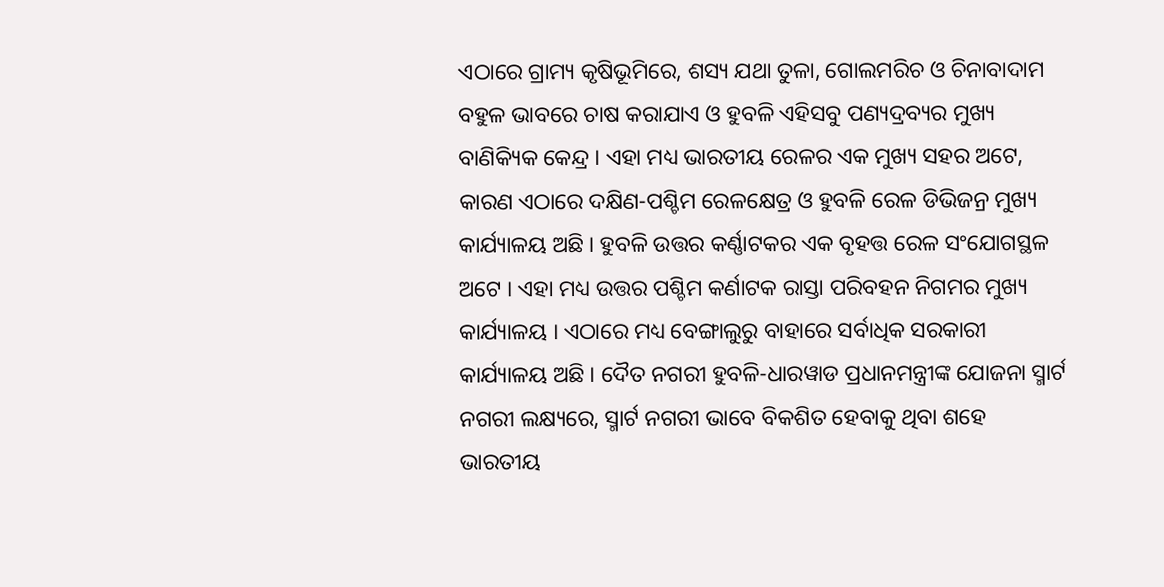ଏଠାରେ ଗ୍ରାମ୍ୟ କୃଷିଭୂମିରେ, ଶସ୍ୟ ଯଥା ତୁଳା, ଗୋଲମରିଚ ଓ ଚିନାବାଦାମ ବହୁଳ ଭାବରେ ଚାଷ କରାଯାଏ ଓ ହୁବଳି ଏହିସବୁ ପଣ୍ୟଦ୍ରବ୍ୟର ମୁଖ୍ୟ ବାଣିକ୍ୟିକ କେନ୍ଦ୍ର । ଏହା ମଧ୍ୟ ଭାରତୀୟ ରେଳର ଏକ ମୁଖ୍ୟ ସହର ଅଟେ, କାରଣ ଏଠାରେ ଦକ୍ଷିଣ-ପଶ୍ଚିମ ରେଳକ୍ଷେତ୍ର ଓ ହୁବଳି ରେଳ ଡିଭିଜନ୍ର ମୁଖ୍ୟ କାର୍ଯ୍ୟାଳୟ ଅଛି । ହୁବଳି ଉତ୍ତର କର୍ଣ୍ଣାଟକର ଏକ ବୃହତ୍ତ ରେଳ ସଂଯୋଗସ୍ଥଳ ଅଟେ । ଏହା ମଧ୍ୟ ଉତ୍ତର ପଶ୍ଚିମ କର୍ଣାଟକ ରାସ୍ତା ପରିବହନ ନିଗମର ମୁଖ୍ୟ କାର୍ଯ୍ୟାଳୟ । ଏଠାରେ ମଧ୍ୟ ବେଙ୍ଗାଲୁରୁ ବାହାରେ ସର୍ବାଧିକ ସରକାରୀ କାର୍ଯ୍ୟାଳୟ ଅଛି । ଦୈତ ନଗରୀ ହୁବଳି-ଧାରୱାଡ ପ୍ରଧାନମନ୍ତ୍ରୀଙ୍କ ଯୋଜନା ସ୍ମାର୍ଟ ନଗରୀ ଲକ୍ଷ୍ୟରେ, ସ୍ମାର୍ଟ ନଗରୀ ଭାବେ ବିକଶିତ ହେବାକୁ ଥିବା ଶହେ ଭାରତୀୟ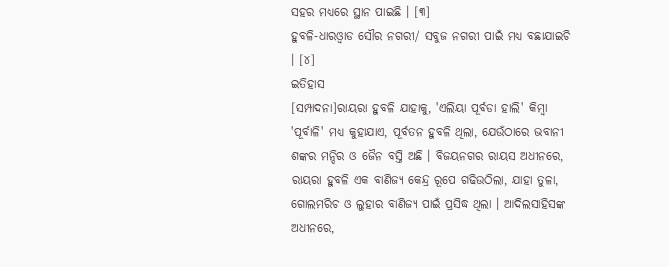ସହର ମଧ୍ୟରେ ସ୍ଥାନ ପାଇଛି । [୩]
ହୁବଳି-ଧାରଓ୍ବାଡ ସୌର ନଗରୀ/ ସବୁଜ ନଗରୀ ପାଇଁ ମଧ୍ୟ ବଛାଯାଇଚି । [୪]
ଇତିହାସ
[ସମ୍ପାଦନା]ରାୟରା ହୁବଳି ଯାହାକୁ, 'ଏଲିୟା ପୂର୍ବଡା ହାଲି' କିମ୍ବା 'ପୂର୍ବାଳି' ମଧ୍ୟ କୁହାଯାଏ, ପୂର୍ବତନ ହୁବଳି ଥିଲା, ଯେଉଁଠାରେ ଭବାନୀ ଶଙ୍କର ମନ୍ଦିର ଓ ଜୈନ ବସ୍ତି ଅଛି । ବିଜୟନଗର ରାୟସ ଅଧୀନରେ, ରାୟରା ହୁବଳି ଏକ ବାଣିଜ୍ୟ କେନ୍ଦ୍ର ରୂପେ ଗଢିଉଠିଲା, ଯାହା ତୁଳା, ଗୋଲମରିଚ ଓ ଲୁହାର ବାଣିଜ୍ୟ ପାଇଁ ପ୍ରସିଦ୍ଧ ଥିଲା । ଆଦିଲସାହିସଙ୍କ ଅଧୀନରେ,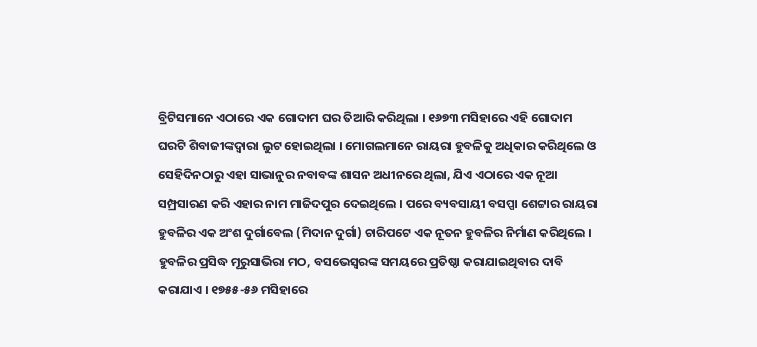ବ୍ରିଟିସମାନେ ଏଠାରେ ଏକ ଗୋଦାମ ଘର ତିଆରି କରିଥିଲା । ୧୬୭୩ ମସିହାରେ ଏହି ଗୋଦାମ ଘରଟି ଶିବାଜୀଙ୍କଦ୍ୱାରା ଲୁଟ ହୋଇଥିଲା । ମୋଗଲମାନେ ରାୟରା ହୁବଳିକୁ ଅଧିକାର କରିଥିଲେ ଓ ସେହିଦିନଠାରୁ ଏହା ସାଭାନୁର ନବାବଙ୍କ ଶାସନ ଅଧୀନରେ ଥିଲା, ଯିଏ ଏଠାରେ ଏକ ନୂଆ ସମ୍ପ୍ରସାରଣ କରି ଏହାର ନାମ ମାଜିଦପୁର ଦେଇଥିଲେ । ପରେ ବ୍ୟବସାୟୀ ବସପ୍ପା ଶେଟ୍ଟାର ରାୟରା ହୁବଳିର ଏକ ଅଂଶ ଦୁର୍ଗାବେଲ (ମିଦାନ ଦୁର୍ଗା) ଚାରିପଟେ ଏକ ନୂତନ ହୁବଳିର ନିର୍ମାଣ କରିଥିଲେ । ହୁବଳିର ପ୍ରସିଦ୍ଧ ମୂରୁସାଭିରା ମଠ, ବସଭେସ୍ୱରଙ୍କ ସମୟରେ ପ୍ରତିଷ୍ଠା କରାଯାଇଥିବାର ଦାବି କରାଯାଏ । ୧୭୫୫-୫୬ ମସିହାରେ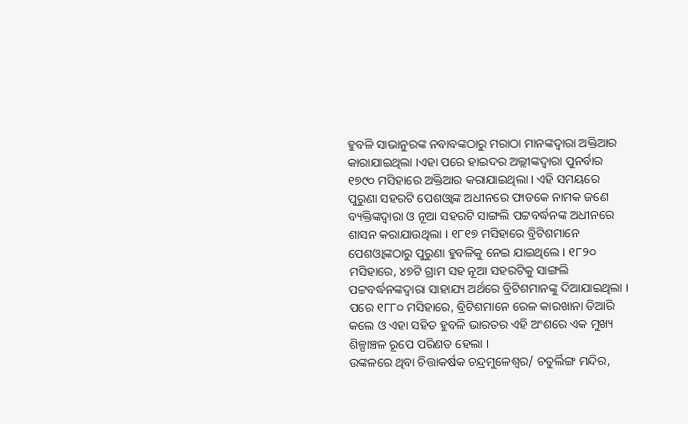ହୁବଳି ସାଭାନୁରଙ୍କ ନବାବଙ୍କଠାରୁ ମରାଠା ମାନଙ୍କଦ୍ୱାରା ଅକ୍ତିଆର କାରାଯାଇଥିଲା ।ଏହା ପରେ ହାଇଦର ଅଲ୍ଲୀଙ୍କଦ୍ୱାରା ପୁନର୍ବାର ୧୭୯୦ ମସିହାରେ ଅକ୍ତିଆର କରାଯାଇଥିଲା । ଏହି ସମୟରେ ପୁରୁଣା ସହରଟି ପେଶଓ୍ବାଙ୍କ ଅଧୀନରେ ଫାଡକେ ନାମକ ଜଣେ ବ୍ୟକ୍ତିଙ୍କଦ୍ୱାରା ଓ ନୂଆ ସହରଟି ସାଙ୍ଗଲି ପଟ୍ଟବର୍ଦ୍ଧନଙ୍କ ଅଧୀନରେ ଶାସନ କରାଯାଉଥିଲା । ୧୮୧୭ ମସିହାରେ ବ୍ରିଟିଶମାନେ ପେଶଓ୍ବାଙ୍କଠାରୁ ପୁରୁଣା ହୁବଳିକୁ ନେଇ ଯାଇଥିଲେ । ୧୮୨୦ ମସିହାରେ, ୪୭ଟି ଗ୍ରାମ ସହ ନୂଆ ସହରଟିକୁ ସାଙ୍ଗଲି ପଟ୍ଟବର୍ଦ୍ଧନଙ୍କଦ୍ୱାରା ସାହାଯ୍ୟ ଅର୍ଥରେ ବ୍ରିଟିଶମାନଙ୍କୁ ଦିଆଯାଇଥିଲା । ପରେ ୧୮୮୦ ମସିହାରେ, ବ୍ରିଟିଶମାନେ ରେଳ କାରଖାନା ତିଆରି କଲେ ଓ ଏହା ସହିତ ହୁବଳି ଭାରତର ଏହି ଅଂଶରେ ଏକ ମୁଖ୍ୟ ଶିଳ୍ପାଞ୍ଚଳ ରୂପେ ପରିଣତ ହେଲା ।
ଉଙ୍କଳରେ ଥିବା ଚିତ୍ତାକର୍ଷକ ଚନ୍ଦ୍ରମୁଳେଶ୍ୱର/ ଚତୁର୍ଲିଙ୍ଗ ମନ୍ଦିର,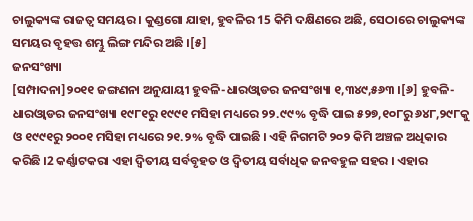ଚାଲୁକ୍ୟଙ୍କ ରାଜତ୍ୱ ସମୟର । କୁଣ୍ଡଗୋ ଯାହା, ହୁବଳିର 15 କିମି ଦକ୍ଷିଣରେ ଅଛି, ସେଠାରେ ଚାଲୁକ୍ୟଙ୍କ ସମୟର ବୃହତ୍ତ ଶମ୍ଭୁ ଲିଙ୍ଗ ମନ୍ଦିର ଅଛି ।[୫]
ଜନସଂଖ୍ୟା
[ସମ୍ପାଦନା]୨୦୧୧ ଜଙ୍ଗଣନା ଅନୁଯାୟୀ ହୁବଳି-ଧାରଓ୍ବାଡର ଜନସଂଖ୍ୟା ୧,୩୪୯,୫୬୩ ।[୬] ହୁବଳି-ଧାରଓ୍ବାଡର ଜନସଂଖ୍ୟା ୧୯୮୧ରୁ ୧୯୯୧ ମସିହା ମଧ୍ୟରେ ୨୨.୯୯% ବୃଦ୍ଧି ପାଇ ୫୨୭,୧୦୮ରୁ ୬୪୮,୨୯୮କୁ ଓ ୧୯୯୧ରୁ ୨୦୦୧ ମସିହା ମଧ୍ୟରେ ୨୧.୨% ବୃଦ୍ଧି ପାଇଛି । ଏହି ନିଗମଟି ୨୦୨ କିମି ଅଞ୍ଚଳ ଅଧିକାର କରିଛି ।2 କର୍ଣ୍ଣାଟକରା ଏହା ଦ୍ୱିତୀୟ ସର୍ବବୃହତ ଓ ଦ୍ୱିତୀୟ ସର୍ବାଧିକ ଜନବହୁଳ ସହର । ଏହାର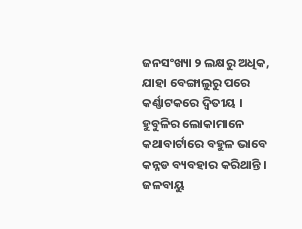ଜନସଂଖ୍ୟା ୨ ଲକ୍ଷରୁ ଅଧିକ, ଯାହା ବେଙ୍ଗାଲୁରୁ ପରେ କର୍ଣ୍ଣାଟକରେ ଦ୍ୱିତୀୟ । ହୁବୁଳିର ଲୋକାମାନେ କଥାବାର୍ଟାରେ ବହୁଳ ଭାବେ କନ୍ନଡ ବ୍ୟବହାର କରିଥାନ୍ତି ।
ଜଳବାୟୁ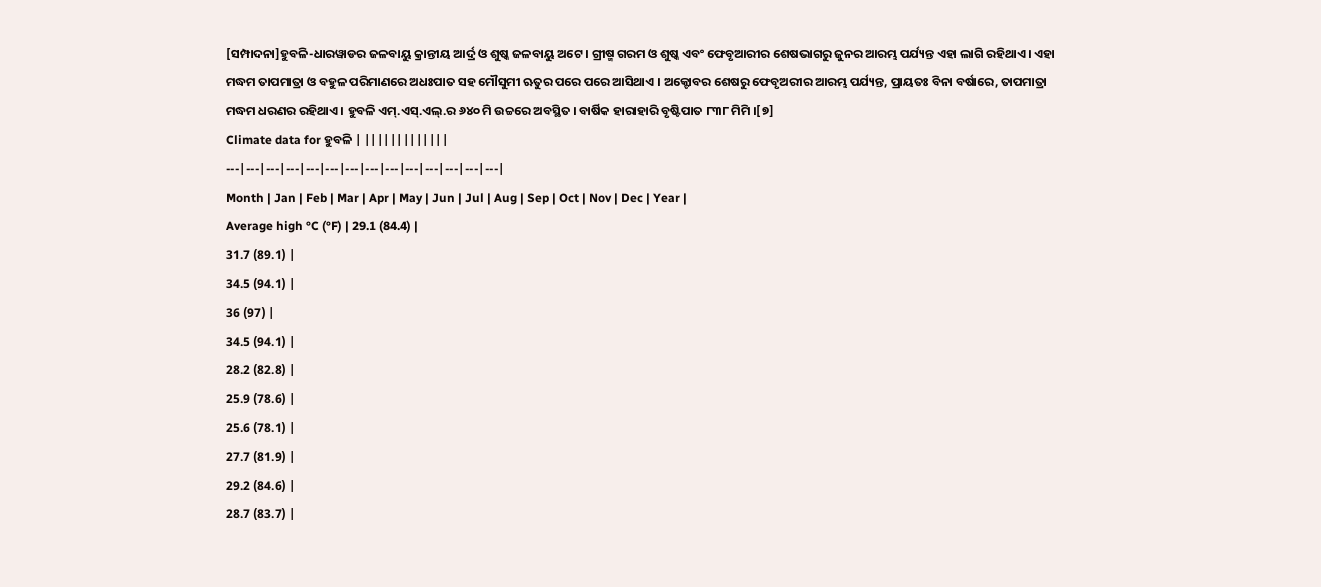[ସମ୍ପାଦନା]ହୁବଳି-ଧାରୱାଡର ଜଳବାୟୁ କ୍ରାନ୍ତୀୟ ଆର୍ଦ୍ର ଓ ଶୁଷ୍କ ଜଳବାୟୁ ଅଟେ । ଗ୍ରୀଷ୍ମ ଗରମ ଓ ଶୁଷ୍କ ଏବଂ ଫେବୃଆରୀର ଶେଷଭାଗରୁ ଜୁନର ଆରମ୍ଭ ପର୍ଯ୍ୟନ୍ତ ଏହା ଲାଗି ରହିଥାଏ । ଏହା ମଦ୍ଧମ ତାପମାତ୍ରା ଓ ବହୁଳ ପରିମାଣରେ ଅଧଃପାତ ସହ ମୌସୁମୀ ଋତୁର ପରେ ପରେ ଆସିଥାଏ । ଅକ୍ଟୋବର ଶେଷରୁ ଫେବୃଅରୀର ଆରମ୍ଭ ପର୍ଯ୍ୟନ୍ତ, ପ୍ରାୟତଃ ବିନା ବର୍ଷାରେ, ତାପମାତ୍ରା ମଦ୍ଧମ ଧରଣର ରହିଥାଏ । ହୁବଳି ଏମ୍.ଏସ୍.ଏଲ୍.ର ୬୪୦ ମି ଉଚ୍ଚରେ ଅବସ୍ଥିତ । ବାର୍ଷିକ ହାରାହାରି ବୃଷ୍ଟିପାତ ୮୩୮ ମିମି ।[୭]
Climate data for ହୁବଳି | |||||||||||||
---|---|---|---|---|---|---|---|---|---|---|---|---|---|
Month | Jan | Feb | Mar | Apr | May | Jun | Jul | Aug | Sep | Oct | Nov | Dec | Year |
Average high °C (°F) | 29.1 (84.4) |
31.7 (89.1) |
34.5 (94.1) |
36 (97) |
34.5 (94.1) |
28.2 (82.8) |
25.9 (78.6) |
25.6 (78.1) |
27.7 (81.9) |
29.2 (84.6) |
28.7 (83.7) |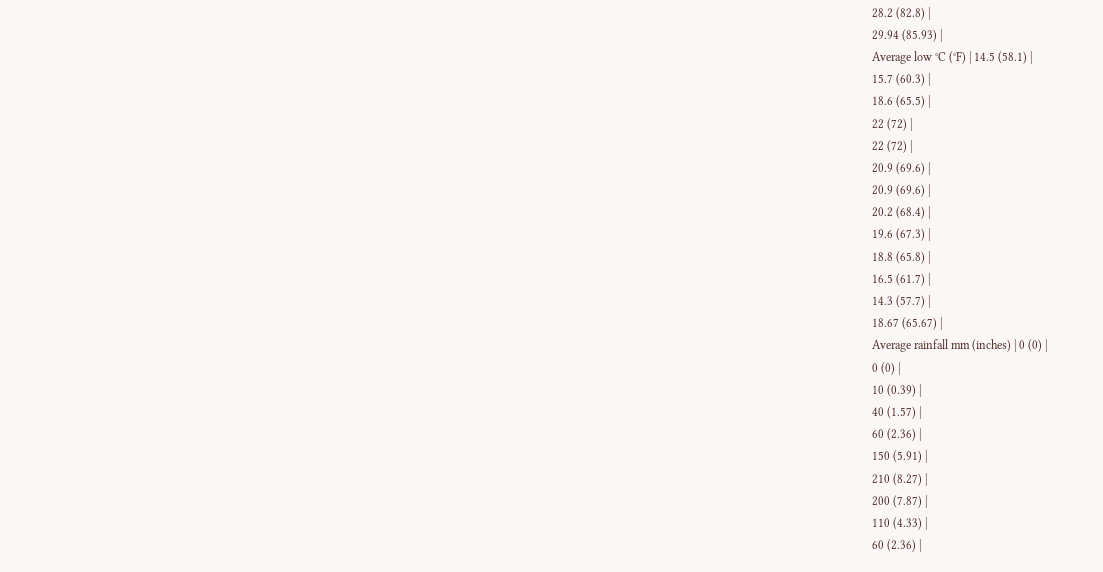28.2 (82.8) |
29.94 (85.93) |
Average low °C (°F) | 14.5 (58.1) |
15.7 (60.3) |
18.6 (65.5) |
22 (72) |
22 (72) |
20.9 (69.6) |
20.9 (69.6) |
20.2 (68.4) |
19.6 (67.3) |
18.8 (65.8) |
16.5 (61.7) |
14.3 (57.7) |
18.67 (65.67) |
Average rainfall mm (inches) | 0 (0) |
0 (0) |
10 (0.39) |
40 (1.57) |
60 (2.36) |
150 (5.91) |
210 (8.27) |
200 (7.87) |
110 (4.33) |
60 (2.36) |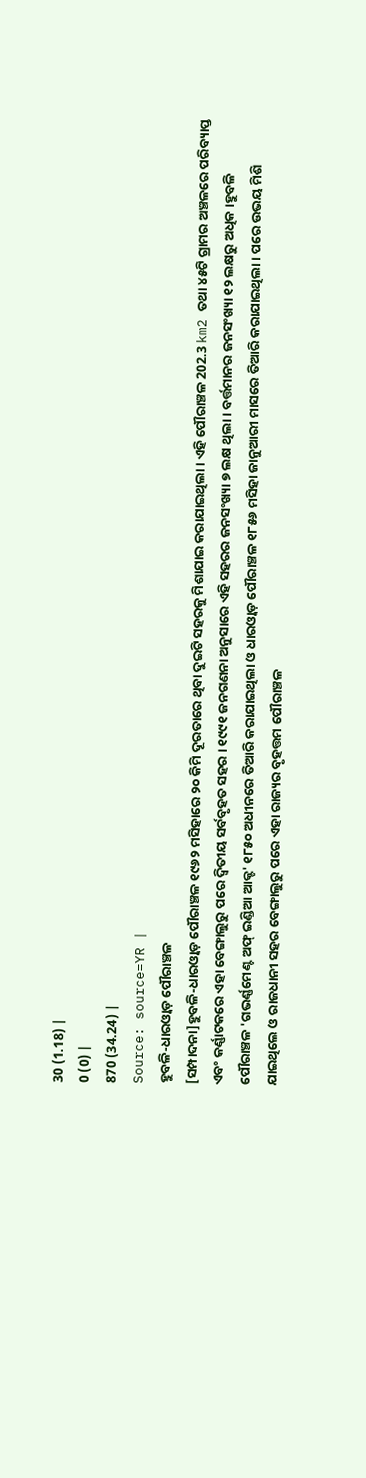30 (1.18) |
0 (0) |
870 (34.24) |
Source: source=YR |
ହୁବଳି-ଧାରଓ୍ବାଡ଼ ପୌରାଞ୍ଚଳ
[ସମ୍ପାଦନା]ହୁବଳି-ଧାରଓ୍ବାଡ଼ ପୌରାଞ୍ଚଳ ୧୯୬୨ ମସିହାରେ ୨୦ କିମି ଦୂରତାରେ ଥିବା ଦୁଇଟି ସହରକୁ ମିଶାଯାଇ କରାଯାଇଥିଲା । ଏହି ପୌରାଞ୍ଚଳ 202.3 km2 ତଥା ୪୫ଟି ଗ୍ରାମର ଅଞ୍ଚଳରେ ପରିବ୍ୟାପ୍ତ ଏବଂ କର୍ଣ୍ଣାଟକରେ ଏହା ବେଙ୍ଗାଲୁରୁ ପରେ ଦ୍ୱିତୀୟ ସର୍ବବୃହତ ସହର । ୧୯୯୧ ଜନଗଣନା ଅନୁସାରେ ଏହି ସହରର ଜନସଂଖ୍ୟା ୭ ଲକ୍ଷ ଥିଲା । ବର୍ତ୍ତମାନର ଜନସଂଖ୍ୟା ୧୨ ଲକ୍ଷରୁ ଅଧିକ ।ହୁବଳି ପୌରାଞ୍ଚଳ 'ଗଭର୍ଣ୍ଣମେଣ୍ଟ ଅଫ୍ ଇଣ୍ଡିଆ ଆକ୍ଟ' ୧୮୫୦ ଅଧୀନରେ ତିଆରି କରାଯାଇଥିଲା ଓ ଧାରଓ୍ବାଡ଼ ପୌରାଞ୍ଚଳ ୧୮୫୬ ମସିହା ଜାନୁଆରୀ ମାସରେ ତିଆରି କରାଯାଇଥିଲା । ପରେ ଉଭୟ ମିଶି ଯାଇଥିଲେ ଓ ରାଜଧାନୀ ସହର ବେଙ୍ଗାଲୁରୁ ପରେ ଏହା ରାଜ୍ୟର ବୃହତ୍ତମ ପୌରାଞ୍ଚଳ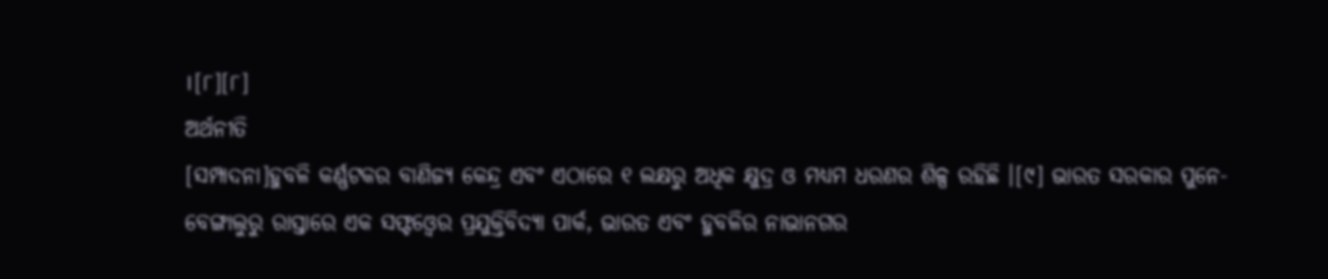।[୮][୮]
ଅର୍ଥନୀତି
[ସମ୍ପାଦନା]ହୁବଳି କର୍ଣ୍ଣଟକର ବାଣିଜ୍ୟ କେନ୍ଦ୍ର ଏବଂ ଏଠାରେ ୧ ଲକ୍ଷରୁ ଅଧିକ କ୍ଷୁଦ୍ର ଓ ମଧ୍ୟମ ଧରଣର ଶିଳ୍ପ ରହିଛି ।[୯] ଭାରତ ସରକାର ପୁନେ-ବେଙ୍ଗାଲୁରୁ ରାସ୍ତାରେ ଏକ ସଫ୍ଟଓ୍ବେର ପ୍ରଯୁକ୍ତିବିଦ୍ୟା ପାର୍କ, ଭାରତ ଏବଂ ହୁବଳିର ନାଭାନଗର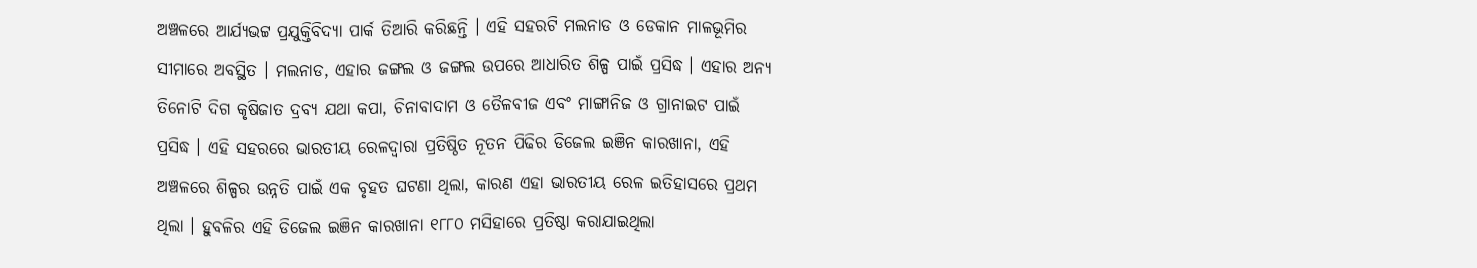ଅଞ୍ଚଳରେ ଆର୍ଯ୍ୟଭଟ୍ଟ ପ୍ରଯୁକ୍ତିବିଦ୍ୟା ପାର୍କ ତିଆରି କରିଛନ୍ତି । ଏହି ସହରଟି ମଲନାଡ ଓ ଡେକାନ ମାଳଭୂମିର ସୀମାରେ ଅବସ୍ଥିତ । ମଲନାଡ, ଏହାର ଜଙ୍ଗଲ ଓ ଜଙ୍ଗଲ ଉପରେ ଆଧାରିତ ଶିଳ୍ପ ପାଇଁ ପ୍ରସିଦ୍ଧ । ଏହାର ଅନ୍ୟ ତିନୋଟି ଦିଗ କୃଷିଜାତ ଦ୍ରବ୍ୟ ଯଥା କପା, ଚିନାବାଦାମ ଓ ତୈଳବୀଜ ଏବଂ ମାଙ୍ଗାନିଜ ଓ ଗ୍ରାନାଇଟ ପାଇଁ ପ୍ରସିଦ୍ଧ । ଏହି ସହରରେ ଭାରତୀୟ ରେଳଦ୍ୱାରା ପ୍ରତିଷ୍ଠିତ ନୂତନ ପିଢିର ଡିଜେଲ ଇଞିନ କାରଖାନା, ଏହି ଅଞ୍ଚଳରେ ଶିଳ୍ପର ଉନ୍ନତି ପାଇଁ ଏକ ବୃହତ ଘଟଣା ଥିଲା, କାରଣ ଏହା ଭାରତୀୟ ରେଳ ଇତିହାସରେ ପ୍ରଥମ ଥିଲା । ହୁବଳିର ଏହି ଡିଜେଲ ଇଞିନ କାରଖାନା ୧୮୮୦ ମସିହାରେ ପ୍ରତିଷ୍ଠା କରାଯାଇଥିଲା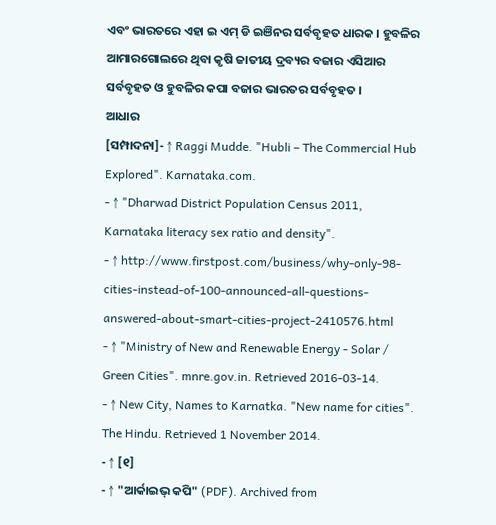ଏବଂ ଭାରତରେ ଏହା ଇ ଏମ୍ ଡି ଇଞିନର ସର୍ବବୃହତ ଧାରକ । ହୁବଳିର ଆମାରଗୋଲରେ ଥିବା କୃଷି ଜାତୀୟ ଦ୍ରବ୍ୟର ବଜାର ଏସିଆର ସର୍ବବୃହତ ଓ ହୁବଳିର କପା ବଜାର ଭାରତର ସର୍ବବୃହତ ।
ଆଧାର
[ସମ୍ପାଦନା]- ↑ Raggi Mudde. "Hubli – The Commercial Hub Explored". Karnataka.com.
- ↑ "Dharwad District Population Census 2011, Karnataka literacy sex ratio and density".
- ↑ http://www.firstpost.com/business/why-only-98-cities-instead-of-100-announced-all-questions-answered-about-smart-cities-project-2410576.html
- ↑ "Ministry of New and Renewable Energy - Solar / Green Cities". mnre.gov.in. Retrieved 2016-03-14.
- ↑ New City, Names to Karnatka. "New name for cities". The Hindu. Retrieved 1 November 2014.
- ↑ [୧]
- ↑ "ଆର୍କାଇଭ୍ କପି" (PDF). Archived from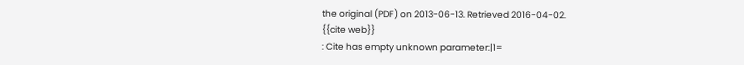the original (PDF) on 2013-06-13. Retrieved 2016-04-02.
{{cite web}}
: Cite has empty unknown parameter:|1=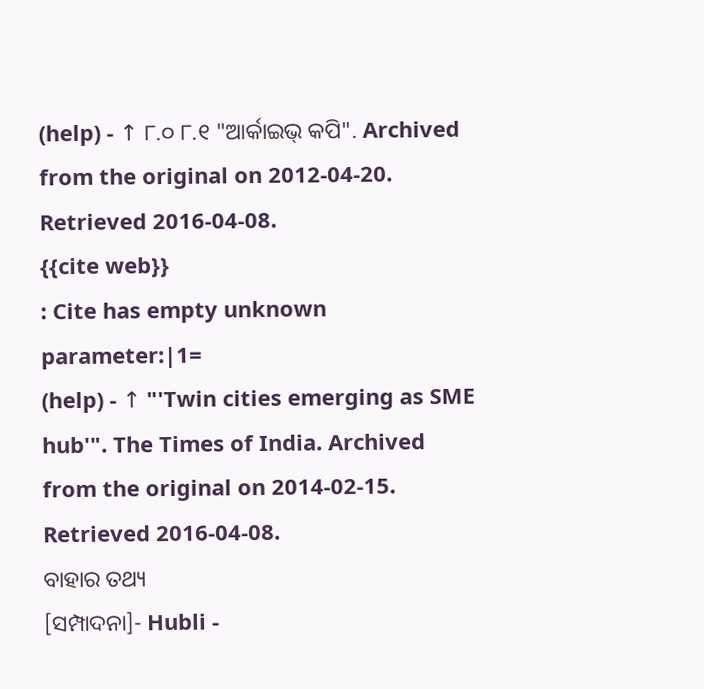(help) - ↑ ୮.୦ ୮.୧ "ଆର୍କାଇଭ୍ କପି". Archived from the original on 2012-04-20. Retrieved 2016-04-08.
{{cite web}}
: Cite has empty unknown parameter:|1=
(help) - ↑ "'Twin cities emerging as SME hub'". The Times of India. Archived from the original on 2014-02-15. Retrieved 2016-04-08.
ବାହାର ତଥ୍ୟ
[ସମ୍ପାଦନା]- Hubli -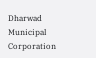Dharwad Municipal Corporation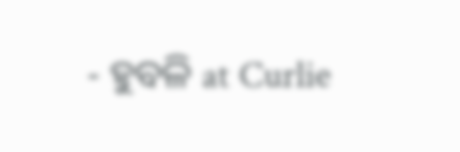- ହୁବଳି at Curlie